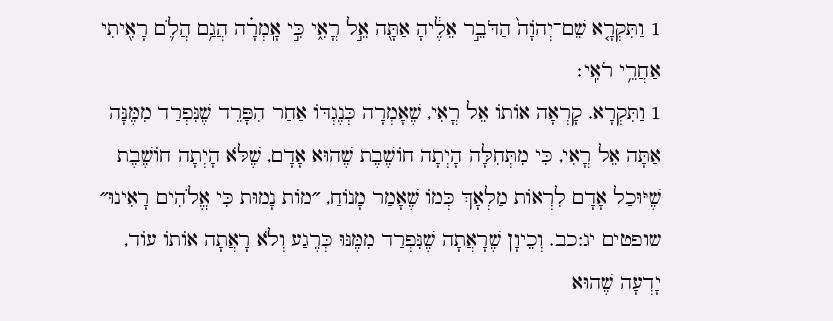1 וַתִּקְרָ֤א שֵׁם־יְהֹוָה֙ הַדֹּבֵ֣ר אֵלֶ֔יהָ אַתָּ֖ה אֵ֣ל רֳאִ֑י כִּ֣י אָֽמְרָ֗ה הֲגַ֥ם הֲלֹ֛ם רָאִ֖יתִי אַחֲרֵ֥י רֹאִֽי׃
1 וַתִּקְרָא. קָרְאָה אוֹתוֹ אֵל רֳאִי, שֶׁאָמְרָה כְּנֶגְדּוֹ אַחַר הִפָּרֵד שֶׁנִּפְרַד מִמֶּנָּה אַתָּה אֵל רֳאִי, כִּי מִתְּחִלָּה הָיְתָה חוֹשֶׁבֶת שֶׁהוּא אָדָם, שֶׁלֹּא הָיְתָה חוֹשֶׁבֶת שֶׁיּוּכַל אָדָם לִרְאוֹת מַלְאָךְ כְּמוֹ שֶׁאָמַר מָנוֹחַ, ״מוֹת נָמוּת כִּי אֱלֹהִים רָאִינוּ״ שופטים יג:כב. וְכֵיוָן שֶׁרָאֲתָה שֶׁנִּפְרַד מִמֶּנּוּ כְּרֶגַע וְלֹא רָאֲתָה אוֹתוֹ עוֹד, יָדְעָה שֶׁהוּא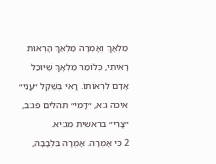מַלְאָךְ וְאָמְרָה מַלְאַךְ הָרְאוּת רָאִיתִי, כְּלוֹמַר מַלְאָךְ שֶׁיּוּכַל אָדָם לִרְאוֹתוֹ. רֳאִי בְּשֶׁקֶל ״עֳנִי״ איכה ג:א, ״דֳּמִי״ תהלים פג:ב, ״צֳרִי״ בראשית מג:יא.
2 כִּי אָמְרָה. אָמְרָה בִּלְבָבָהּ,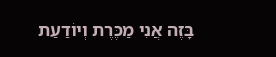בָּזֶה אֲנִי מַכֶּרֶת וְיוֹדַעַת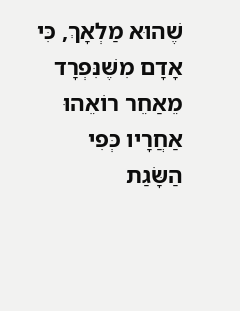שֶׁהוּא מַלְאָךְ, כִּי אָדָם מִשֶּׁנִּפְרָד מֵאַחֵר רוֹאֵהוּ אַחֲרָיו כְּפִי הַשָּׂגַת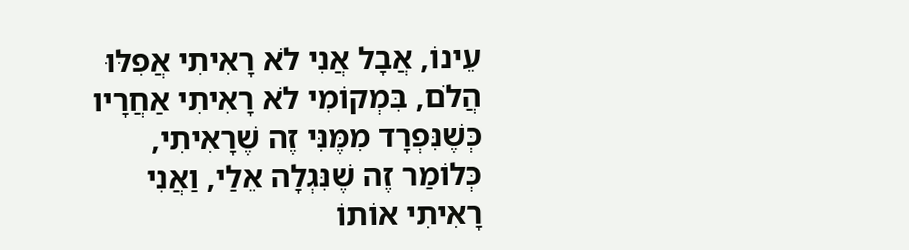עֵינוֹ, אֲבָל אֲנִי לֹא רָאִיתִי אֲפִלּוּ הֲלֹם, בִּמְקוֹמִי לֹא רָאִיתִי אַחֲרָיו כְּשֶׁנִּפְרָד מִמֶּנִּי זֶה שֶׁרָאִיתִי, כְּלוֹמַר זֶה שֶׁנִּגְלָה אֵלַי, וַאֲנִי רָאִיתִי אוֹתוֹ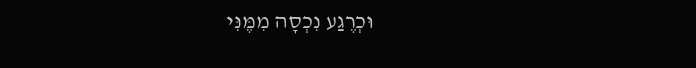וּכְרֶגַע נִכְסָה מִמֶּנִּי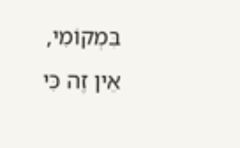בִּמְקוֹמִי, אֵין זֶה כִּי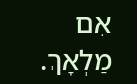אִם מַלְאָךְ.